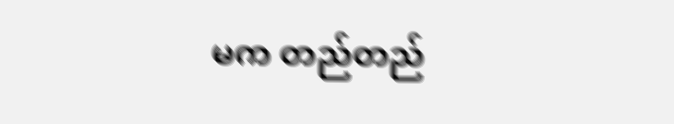မက တည်တည်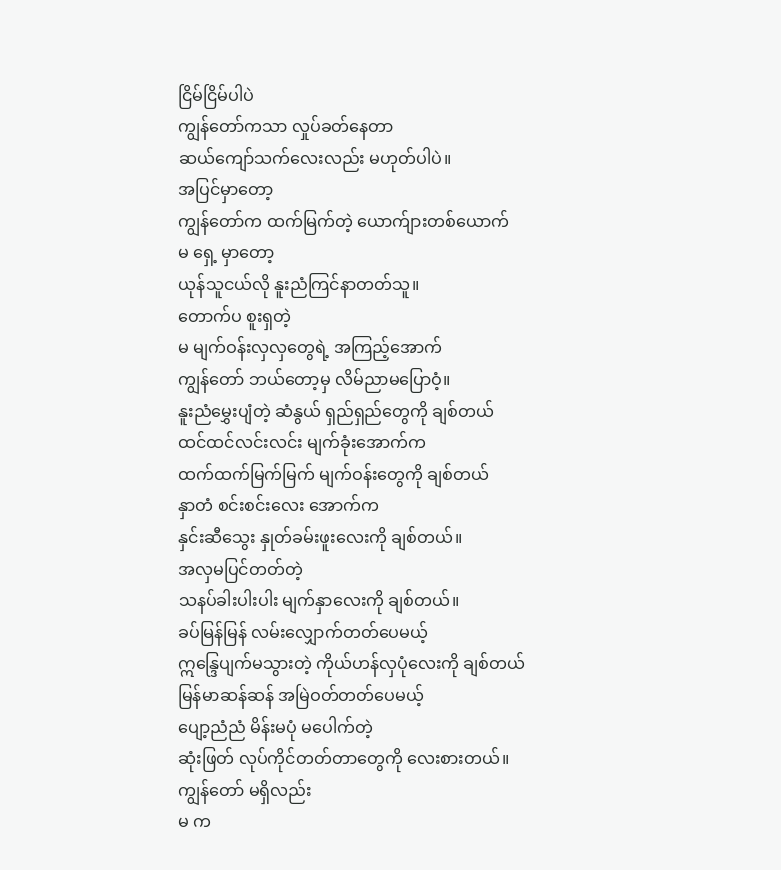ငြိမ်ငြိမ်ပါပဲ
ကျွန်တော်ကသာ လှုပ်ခတ်နေတာ
ဆယ်ကျော်သက်လေးလည်း မဟုတ်ပါပဲ။
အပြင်မှာတော့
ကျွန်တော်က ထက်မြက်တဲ့ ယောက်ျားတစ်ယောက်
မ ရှေ့ မှာတော့
ယုန်သူငယ်လို နူးညံကြင်နာတတ်သူ။
တောက်ပ စူးရှတဲ့
မ မျက်ဝန်းလှလှတွေရဲ့ အကြည့်အောက်
ကျွန်တော် ဘယ်တော့မှ လိမ်ညာမပြောဝံ့။
နူးညံမွှေးပျံတဲ့ ဆံနွယ် ရှည်ရှည်တွေကို ချစ်တယ်
ထင်ထင်လင်းလင်း မျက်ခုံးအောက်က
ထက်ထက်မြက်မြက် မျက်ဝန်းတွေကို ချစ်တယ်
နှာတံ စင်းစင်းလေး အောက်က
နှင်းဆီသွေး နှုတ်ခမ်းဖူးလေးကို ချစ်တယ်။
အလှမပြင်တတ်တဲ့
သနပ်ခါးပါးပါး မျက်နှာလေးကို ချစ်တယ်။
ခပ်မြန်မြန် လမ်းလျှောက်တတ်ပေမယ့်
ဣန္ဒြေပျက်မသွားတဲ့ ကိုယ်ဟန်လှပုံလေးကို ချစ်တယ်
မြန်မာဆန်ဆန် အမြဲဝတ်တတ်ပေမယ့်
ပျော့ညံညံ မိန်းမပုံ မပေါက်တဲ့
ဆုံးဖြတ် လုပ်ကိုင်တတ်တာတွေကို လေးစားတယ်။
ကျွန်တော် မရှိလည်း
မ က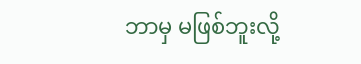ဘာမှ မဖြစ်ဘူးလို့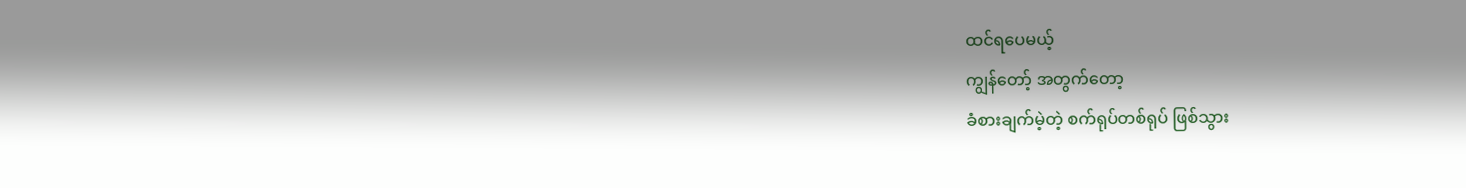ထင်ရပေမယ့်
ကျွန်တော့် အတွက်တော့
ခံစားချက်မဲ့တဲ့ စက်ရုပ်တစ်ရုပ် ဖြစ်သွား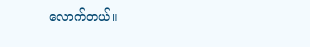လောက်တယ်။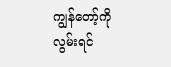ကျွန်တော့်ကို လွမ်းရင်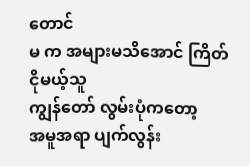တောင်
မ က အများမသိအောင် ကြိတ်ငိုမယ့်သူ
ကျွန်တော် လွမ်းပုံကတော့
အမူအရာ ပျက်လွန်း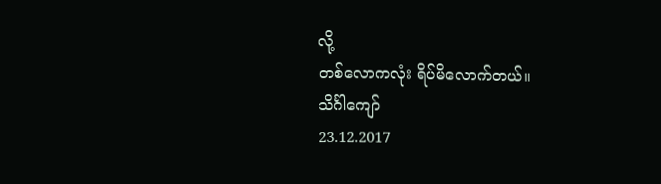လို့
တစ်လောကလုံး ရိပ်မိလောက်တယ်။
သိင်္ဂါကျော်
23.12.2017